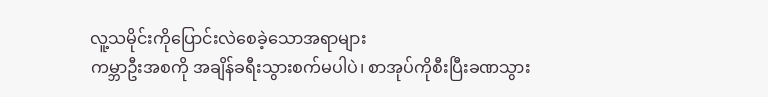လူ့သမိုင်းကိုပြောင်းလဲစေခဲ့သောအရာများ
ကမ္ဘာဦးအစကို အချိန်ခရီးသွားစက်မပါပဲ၊ စာအုပ်ကိုစီးပြီးခဏသွား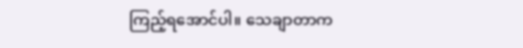ကြည့်ရအောင်ပါ။ သေချာတာက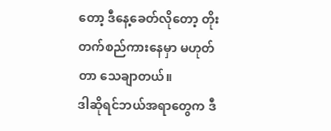တော့ ဒီနေ့ခေတ်လိုတော့ တိုးတက်စည်ကားနေမှာ မဟုတ်တာ သေချာတယ်။
ဒါဆိုရင်ဘယ်အရာတွေက ဒီ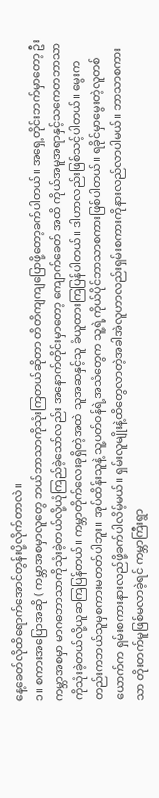နေ့ခေတ်လိုထိရောက်အောင်တွန်းပို့လိုက်တာလဲ။
၁။ စကားအပြောအဆို ( ကမ္ဘာအစမှာလူတွေ ဘယ်ဘာသာကိုသုံးကြတယ်ဆိုတာ တိတိကျကျပြောဖို့တော့ခက်ပါတယ်။ အရှေ့တိုင်းဘက်မှာတော့ ဦးကမ္ဘာအစမှာ မာဂဓဘာသာကိုသုံးခဲ့တယ်လို့ယုံကြည်ခဲ့သော်လည်း အနောက်တိုင်းမှာတော့ ကျောက်ခေတ် အထိ ကိုယ်အမူအရာနှင့်သကေတဘာသာကိုသုံးခဲ့တယ်လို့ယူဆကြပြန်တယ်။ ကမ္ဘာတိုက်လေးခုရှိတဲ့အထဲ သူအဆနှင့်သူ ခံယူထားကြပြန်ပါတယ်။ ဒါဟာလည်းဖြစ်သင့်ပါတယ်။ မွေးကတည်းကဘယ်သူမှစကားမတတ်ပါဘူး။ အုပ်ထိန်းသူနဲ့ သူ့ပတ်ဝန်ရဲ့အသံတွေက သူ့ရဲ့ကိုယ်ပိုင်ဘာသာစကားဖြစ်ပါတယ်။ ရခိုင်မှာမွေးတဲ့လူတစ်ယောက်က ရှမ်းစကားနားလည်ဖို့ခက်ပါလိမ့်မယ်။ ရှမ်းလူမျိုးနဲ့ထိတွေလာတဲ့အခါအဲလူဟာလည်းရှမ်းစကားကိုနားလည်လာပါမယ်။ ဘာသာစကားသာ တိုးတက်မူဖြစ်မလာခဲ့ရင် ကမ္ဘာကြီးရွာ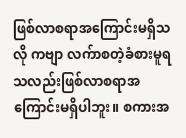ဖြစ်လာစရာအကြောင်းမရှိသလို ကဗျာ လက်ာစတဲ့ခံစားမူရသလည်းဖြစ်လာစရာအကြောင်းမရှိပါဘူး။ စကားအ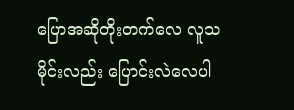ပြောအဆိုတိုးတက်လေ လူသမိုင်းလည်း ပြောင်းလဲလေပါ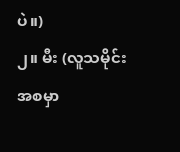ပဲ။)
၂။ မီး (လူသမိုင်းအစမှာ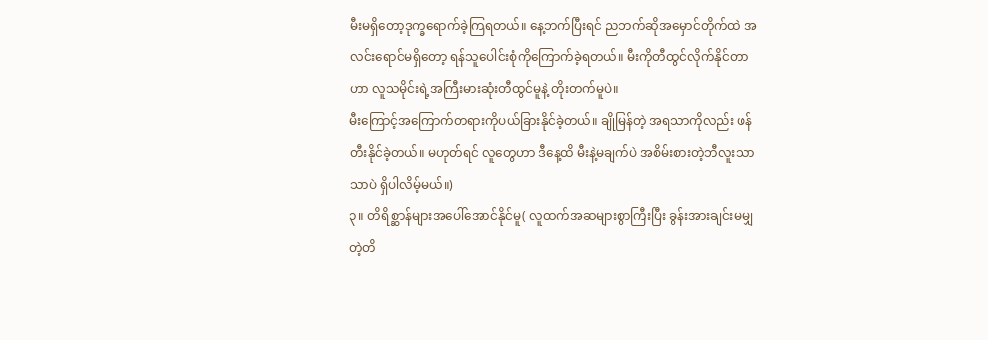မီးမရှိတော့ဒုက္ခရောက်ခဲ့ကြရတယ်။ နေ့ဘက်ပြီးရင် ညဘက်ဆိုအမှောင်တိုက်ထဲ အလင်းရောင်မရှိတော့ ရန်သူပေါင်းစုံကိုကြောက်ခဲ့ရတယ်။ မီးကိုတီထွင်လိုက်နိုင်တာဟာ လူသမိုင်းရဲ့အကြီးမားဆုံးတီထွင်မူနဲ့ တိုးတက်မူပဲ။
မီးကြောင့်အကြောက်တရားကိုပယ်ခြားနိုင်ခဲ့တယ်။ ချိုမြန်တဲ့ အရသာကိုလည်း ဖန်တီးနိုင်ခဲ့တယ်။ မဟုတ်ရင် လူတွေဟာ ဒီနေ့ထိ မီးနဲ့မချက်ပဲ အစိမ်းစားတဲ့ဘီလူးသာသာပဲ ရှိပါလိမ့်မယ်။)
၃။ တိရိစ္ဆာန်များအပေါ်အောင်နိုင်မူ( လူထက်အဆများစွာကြီးပြီး ခွန်းအားချင်းမမျှတဲ့တိ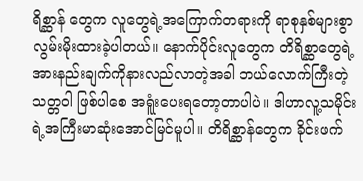ရိစ္ဆာန် တွေက လူတွေရဲ့အကြောက်တရားကို ရာစုနှစ်များစွာလွမ်းမိုးထားခဲ့ပါတယ်။ နောက်ပိုင်းလူတွေက တိရိစ္ဆာတွေရဲ့အားနည်းချက်ကိုနားလည်လာတဲ့အခါ ဘယ်လောက်ကြီးတဲ့သတ္တဝါ ဖြစ်ပါစေ အရူံးပေးရတော့တာပါပဲ။ ဒါဟာလူ့သမိုင်းရဲ့အကြီးမာဆုံးအောင်မြင်မူပါ။ တိရိစ္ဆာန်တွေက ခိုင်းဖက်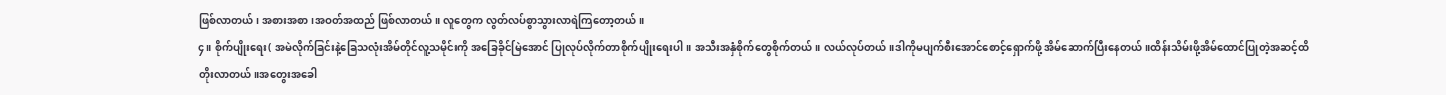ဖြစ်လာတယ်၊ အစားအစာ၊အဝတ်အထည် ဖြစ်လာတယ်။ လူတွေက လွတ်လပ်စွာသွားလာရဲကြတော့တယ်။
၄။ စိုက်ပျိုးရေး( အမဲလိုက်ခြင်းနဲ့ခြေသလုံးအိမ်တိုင်လူ့သမိုင်းကို အခြေခိုင်မြဲအောင် ပြုလုပ်လိုက်တာစိုက်ပျိုးရေးပါ။ အသီးအနှံစိုက်တွေစိုက်တယ်။ လယ်လုပ်တယ်။ဒါကိုမပျက်စီးအောင်စောင့်ရှောက်ဖို့ အိမ်ဆောက်ပြီးနေတယ်။ထိန်းသိမ်းဖို့အိမ်ထောင်ပြုတဲ့အဆင့်ထိတိုးလာတယ်။အတွေးအခေါ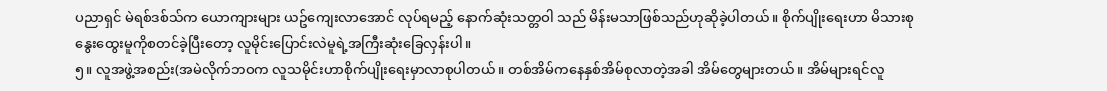ပညာရှင် မဲရစ်ဒစ်သ်က ယောကျားများ ယဥ်ကျေးလာအောင် လုပ်ရမည့် နောက်ဆုံးသတ္တဝါ သည် မိန်းမသာဖြစ်သည်ဟုဆိုခဲ့ပါတယ်။ စိုက်ပျိုးရေးဟာ မိသားစုနွေးထွေးမူကိုစတင်ခဲ့ပြီးတော့ လူမိုင်းပြောင်းလဲမူရဲ့အကြီးဆုံးခြေလှန်းပါ။
၅။ လူအဖွဲ့အစည်း(အမဲလိုက်ဘဝက လူသမိုင်းဟာစိုက်ပျိုးရေးမှာလာစုပါတယ်။ တစ်အိမ်ကနေနှစ်အိမ်စုလာတဲ့အခါ အိမ်တွေများတယ်။ အိမ်များရင်လူ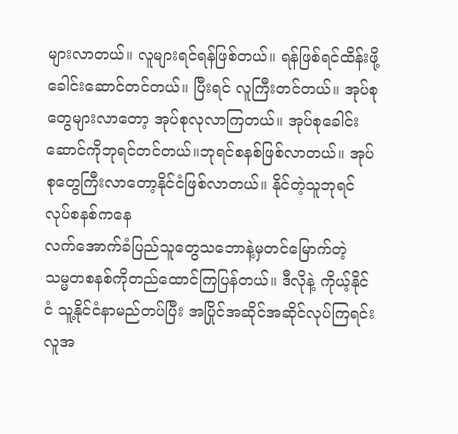များလာတယ်။ လူများရင်ရန်ဖြစ်တယ်။ ရန်ဖြစ်ရင်ထိန်းဖို့ ခေါင်းဆောင်တင်တယ်။ ပြီးရင် လူကြီးတင်တယ်။ အုပ်စုတွေများလာတော့ အုပ်စုလုလာကြတယ်။ အုပ်စုခေါင်းဆောင်ကိုဘုရင်တင်တယ်။ဘုရင်စနစ်ဖြစ်လာတယ်။ အုပ်စုတွေကြီးလာတော့နိုင်ငံဖြစ်လာတယ်။ နိုင်တဲ့သူဘုရင်လုပ်စနစ်ကနေ
လက်အောက်ခံပြည်သူတွေသဘောနဲ့မှတင်မြောက်တဲ့ သမ္မတစနစ်ကိုတည်ထောင်ကြပြန်တယ်။ ဒီလိုနဲ့ ကိုယ့်နိုင်ငံ သူ့နိုင်ငံနာမည်တပ်ပြီး အပြိုင်အဆိုင်အဆိုင်လုပ်ကြရင်း လူအ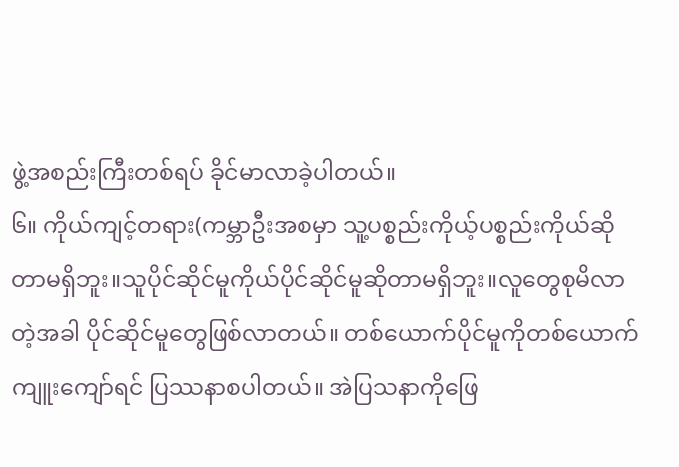ဖွဲ့အစည်းကြီးတစ်ရပ် ခိုင်မာလာခဲ့ပါတယ်။
၆။ ကိုယ်ကျင့်တရား(ကမ္ဘာဦးအစမှာ သူ့ပစ္စည်းကိုယ့်ပစ္စည်းကိုယ်ဆိုတာမရှိဘူး။သူပိုင်ဆိုင်မူကိုယ်ပိုင်ဆိုင်မူဆိုတာမရှိဘူး။လူတွေစုမိလာတဲ့အခါ ပိုင်ဆိုင်မူတွေဖြစ်လာတယ်။ တစ်ယောက်ပိုင်မူကိုတစ်ယောက်ကျူးကျော်ရင် ပြဿနာစပါတယ်။ အဲပြသနာကိုဖြေ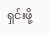ရှင်းဖို့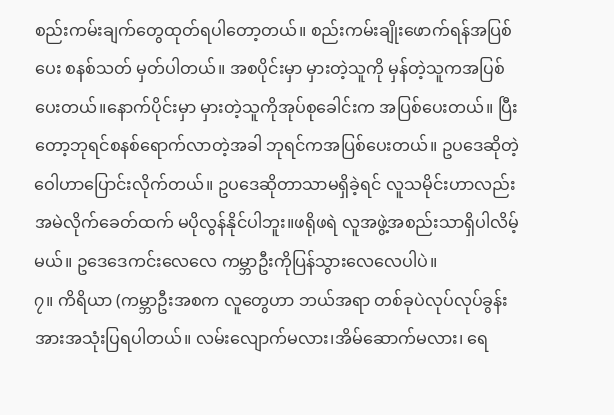စည်းကမ်းချက်တွေထုတ်ရပါတော့တယ်။ စည်းကမ်းချိုးဖောက်ရန်အပြစ်ပေး စနစ်သတ် မှတ်ပါတယ်။ အစပိုင်းမှာ မှားတဲ့သူကို မှန်တဲ့သူကအပြစ်ပေးတယ်။နောက်ပိုင်းမှာ မှားတဲ့သူကိုအုပ်စုခေါင်းက အပြစ်ပေးတယ်။ ပြီးတော့ဘုရင်စနစ်ရောက်လာတဲ့အခါ ဘုရင်ကအပြစ်ပေးတယ်။ ဥပဒေဆိုတဲ့ဝေါဟာပြောင်းလိုက်တယ်။ ဥပဒေဆိုတာသာမရှိခဲ့ရင် လူသမိုင်းဟာလည်း အမဲလိုက်ခေတ်ထက် မပိုလွန်နိုင်ပါဘူး။ဖရိုဖရဲ လူအဖွဲ့အစည်းသာရှိပါလိမ့်မယ်။ ဥဒေဒေကင်းလေလေ ကမ္ဘာဦးကိုပြန်သွားလေလေပါပဲ။
၇။ ကိရိယာ (ကမ္ဘာဦးအစက လူတွေဟာ ဘယ်အရာ တစ်ခုပဲလုပ်လုပ်ခွန်းအားအသုံးပြရပါတယ်။ လမ်းလျောက်မလား၊အိမ်ဆောက်မလား၊ ရေ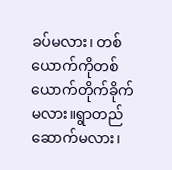ခပ်မလား၊ တစ်ယောက်ကိုတစ်ယောက်တိုက်ခိုက်မလား။ရွာတည်ဆောက်မလား၊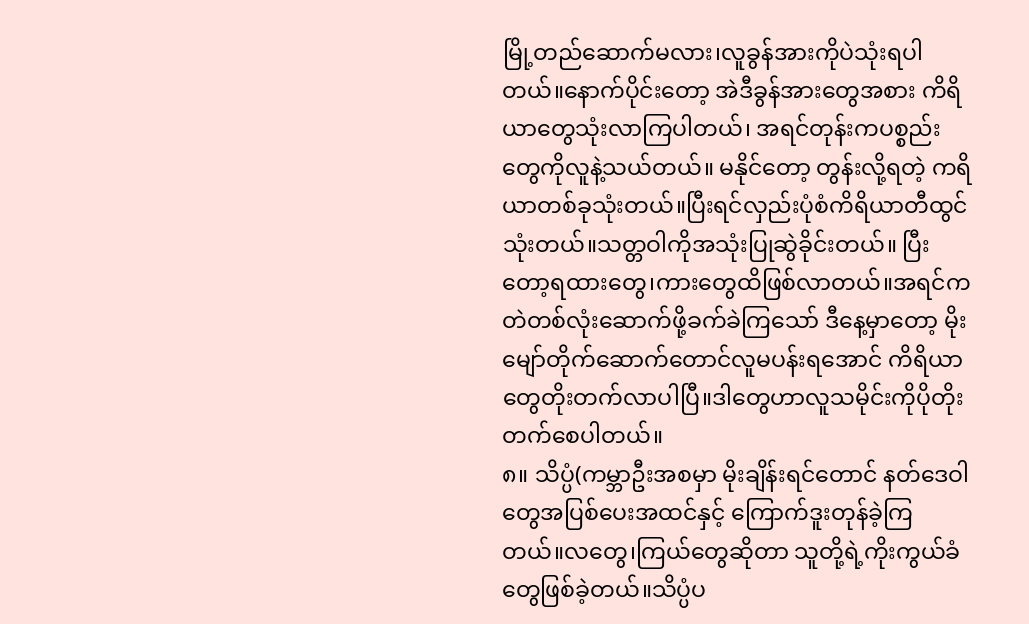မြို့တည်ဆောက်မလား၊လူခွန်အားကိုပဲသုံးရပါတယ်။နောက်ပိုင်းတော့ အဲဒီခွန်အားတွေအစား ကိရိယာတွေသုံးလာကြပါတယ်၊ အရင်တုန်းကပစ္စည်းတွေကိုလူနဲ့သယ်တယ်။ မနိုင်တော့ တွန်းလို့ရတဲ့ ကရိယာတစ်ခုသုံးတယ်။ပြီးရင်လှည်းပုံစံကိရိယာတီထွင်သုံးတယ်။သတ္တဝါကိုအသုံးပြုဆွဲခိုင်းတယ်။ ပြီးတော့ရထားတွေ၊ကားတွေထိဖြစ်လာတယ်။အရင်က တဲတစ်လုံးဆောက်ဖို့ခက်ခဲကြသော် ဒီနေ့မှာတော့ မိုးမျော်တိုက်ဆောက်တောင်လူမပန်းရအောင် ကိရိယာတွေတိုးတက်လာပါပြီ။ဒါတွေဟာလူသမိုင်းကိုပိုတိုးတက်စေပါတယ်။
၈။ သိပ္ပံ(ကမ္ဘာဦးအစမှာ မိုးချိန်းရင်တောင် နတ်ဒေဝါတွေအပြစ်ပေးအထင်နှင့် ကြောက်ဒူးတုန်ခဲ့ကြတယ်။လတွေ၊ကြယ်တွေဆိုတာ သူတို့ရဲ့ကိုးကွယ်ခံ
တွေဖြစ်ခဲ့တယ်။သိပ္ပံပ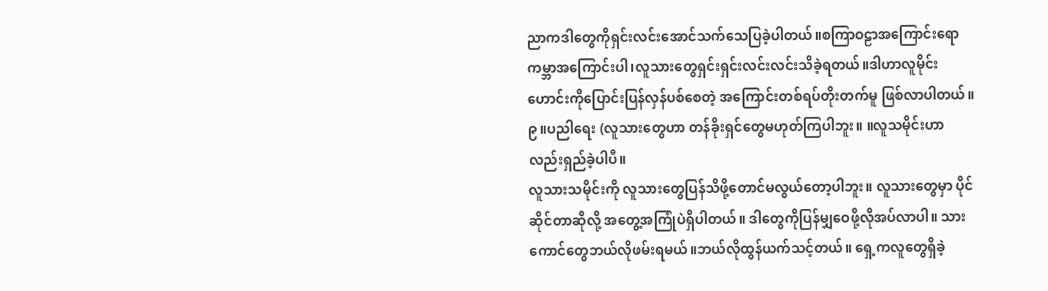ညာကဒါတွေကိုရှင်းလင်းအောင်သက်သေပြခဲ့ပါတယ်။စကြာဝဠာအကြောင်းရော ကမ္ဘာအကြောင်းပါ၊လူသားတွေရှင်းရှင်းလင်းလင်းသိခဲ့ရတယ်။ဒါဟာလူမိုင်းဟောင်းကိုပြောင်းပြန်လှန်ပစ်စေတဲ့ အကြောင်းတစ်ရပ်တိုးတက်မူ ဖြစ်လာပါတယ်။
၉။ပညါရေး (လူသားတွေဟာ တန်ခိုးရှင်တွေမဟုတ်ကြပါဘူး။ ။လူသမိုင်းဟာလည်းရှည်ခဲ့ပါပီ။
လူသားသမိုင်းကို လူသားတွေပြန်သိဖို့တောင်မလွယ်တော့ပါဘူး။ လူသားတွေမှာ ပိုင်ဆိုင်တာဆိုလို့ အတွေ့အကြုံပဲရှိပါတယ်။ ဒါတွေကိုပြန်မျှဝေဖို့လိုအပ်လာပါ။ သားကောင်တွေဘယ်လိုဖမ်းရမယ်။ဘယ်လိုထွန်ယက်သင့်တယ်။ ရှေ့ကလူတွေရှိခဲ့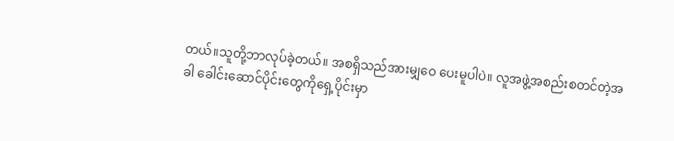တယ်။သူတို့ဘာလုပ်ခဲ့တယ်။ အစရှိသည်အားမျှဝေ ပေးမူပါပဲ။ လူအဖွဲ့အစည်းစတင်တဲ့အခါ ခေါင်းဆောင်ပိုင်းတွေကိုရှေ့ပိုင်းမှာ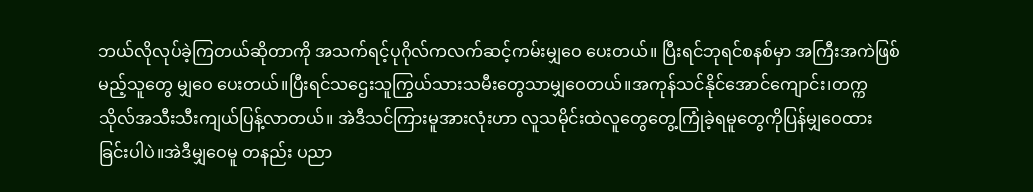ဘယ်လိုလုပ်ခဲ့ကြတယ်ဆိုတာကို အသက်ရင့်ပုဂိုလ်ကလက်ဆင့်ကမ်းမျှဝေ ပေးတယ်။ ပြီးရင်ဘုရင်စနစ်မှာ အကြီးအကဲဖြစ်မည့်သူတွေ မျှဝေ ပေးတယ်။ပြီးရင်သဌေးသူကြွယ်သားသမီးတွေသာမျှဝေတယ်။အကုန်သင်နိုင်အောင်ကျောင်း၊တက္ကသိုလ်အသီးသီးကျယ်ပြန့်လာတယ်။ အဲဒီသင်ကြားမူအားလုံးဟာ လူသမိုင်းထဲလူတွေတွေ့ကြုံခဲ့ရမူတွေကိုပြန်မျှဝေထားခြင်းပါပဲ။အဲဒီမျှဝေမူ တနည်း ပညာ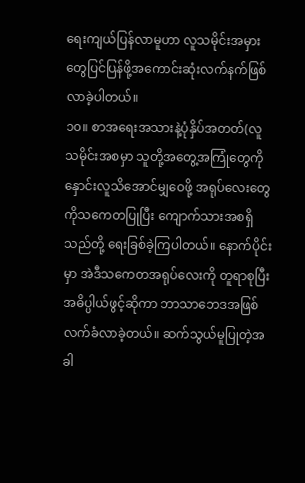ရေးကျယ်ပြန်လာမူဟာ လူသမိုင်းအမှားတွေပြင်ပြန်ဖို့အကောင်းဆုံးလက်နက်ဖြစ်လာခဲ့ပါတယ်။
၁၀။ စာအရေးအသားနဲ့ပုံနှိပ်အတတ်(လူသမိုင်းအစမှာ သူတို့အတွေ့အကြုံတွေကို နှောင်းလူသိအောင်မျှဝေဖို့ အရုပ်လေးတွေကိုသကေတပြုပြီး ကျောက်သားအစရှိသည်တို့ ရေးခြစ်ခဲ့ကြပါတယ်။ နောက်ပိုင်းမှာ အဲဒီသကေတအရုပ်လေးကို တူရာစုပြီး အဓိပ္ပါယ်ဖွင့်ဆိုကာ ဘာသာဘေဒအဖြစ်လက်ခံလာခဲ့တယ်။ ဆက်သွယ်မူပြုတဲ့အခါ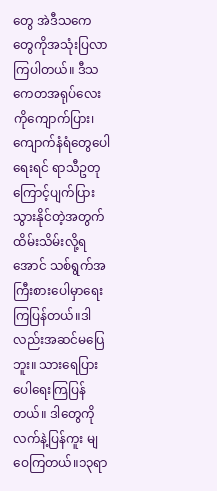တွေ အဲဒီသကေတွေကိုအသုံးပြလာကြပါတယ်။ ဒီသကေတအရုပ်လေးကိုကျောက်ပြား၊ ကျောက်နံရံတွေပေါရေးရင် ရာသီဥတုကြောင့်ပျက်ပြားသွားနိုင်တဲ့အတွက် ထိမ်းသိမ်းလို့ရအောင် သစ်ရွက်အကြီးစားပေါမှာရေးကြပြန်တယ်။ဒါလည်းအဆင်မပြေဘူး။ သားရေပြားပေါရေးကြပြန်တယ်။ ဒါတွေကိုလက်နဲ့ပြန်ကူး မျဝေကြတယ်။၁၃ရာ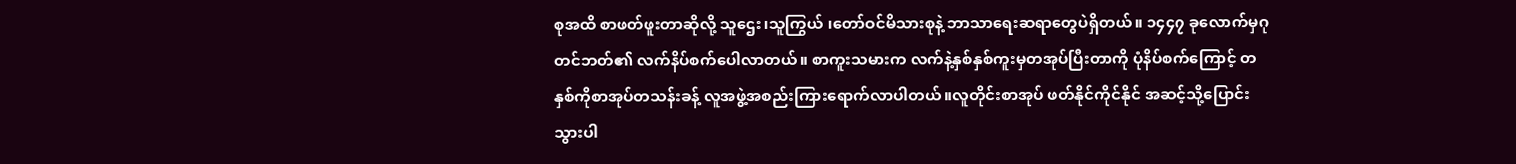စုအထိ စာဖတ်ဖူးတာဆိုလို့ သူဌေး၊သူကြွယ် ၊တော်ဝင်မိသားစုနဲ့ ဘာသာရေးဆရာတွေပဲရှိတယ်။ ၁၄၄၇ ခုလောက်မှဂုတင်ဘတ်၏ လက်နိပ်စက်ပေါလာတယ်။ စာကူးသမားက လက်နဲ့နှစ်နှစ်ကူးမှတအုပ်ပြီးတာကို ပုံနိပ်စက်ကြောင့် တနှစ်ကိုစာအုပ်တသန်းခန့် လူအဖွဲ့အစည်းကြားရောက်လာပါတယ်။လူတိုင်းစာအုပ် ဖတ်နိုင်ကိုင်နိုင် အဆင့်သို့ပြောင်းသွားပါ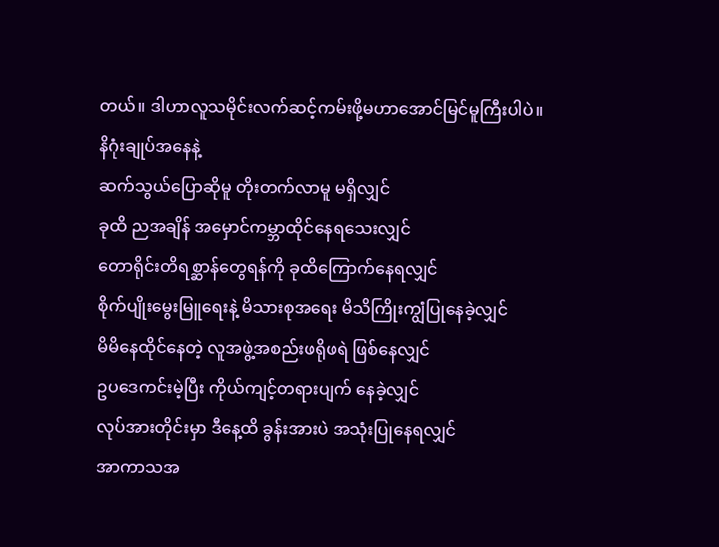တယ်။ ဒါဟာလူသမိုင်းလက်ဆင့်ကမ်းဖို့မဟာအောင်မြင်မူကြီးပါပဲ။
နိဂုံးချုပ်အနေနဲ့
ဆက်သွယ်ပြောဆိုမူ တိုးတက်လာမူ မရှိလျှင်
ခုထိ ညအချိန် အမှောင်ကမ္ဘာထိုင်နေရသေးလျှင်
တောရိုင်းတိရစ္ဆာန်တွေရန်ကို ခုထိကြောက်နေရလျှင်
စိုက်ပျိုးမွေးမြူရေးနဲ့ မိသားစုအရေး မိသိကြိုးကျွံပြုနေခဲ့လျှင်
မိမိနေထိုင်နေတဲ့ လူအဖွဲ့အစည်းဖရိုဖရဲ ဖြစ်နေလျှင်
ဥပဒေကင်းမဲ့ပြီး ကိုယ်ကျင့်တရားပျက် နေခဲ့လျှင်
လုပ်အားတိုင်းမှာ ဒီနေ့ထိ ခွန်းအားပဲ အသုံးပြုနေရလျှင်
အာကာသအ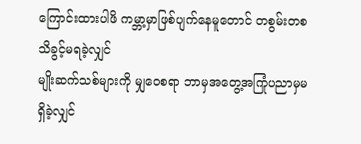ကြောင်းထားပါဖိ ကမ္ဘာ့မှာဖြစ်ပျက်နေမူတောင် တစွမ်းတစ သိခွင့်မရခဲ့လျှင်
မျိုးဆက်သစ်များကို မျှဝေစရာ ဘာမှအတွေ့အကြုံပညာမှမရှိခဲ့လျှင်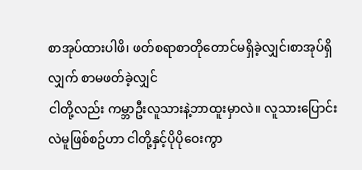စာအုပ်ထားပါဖိ၊ ဖတ်စရာစာတိုတောင်မရှိခဲ့လျှင်၊စာအုပ်ရှိလျှက် စာမဖတ်ခဲ့လျှင်
ငါတို့လည်း ကမ္ဘာဦးလူသားနဲ့ဘာထူးမှာလဲ။ လူသားပြောင်းလဲမူဖြစ်စဥ်ဟာ ငါတို့နှင့်ပိုပိုဝေးကွာ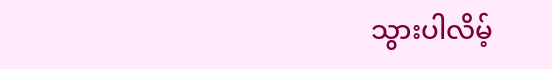သွားပါလိမ့်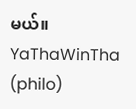မယ်။
YaThaWinTha (philo)